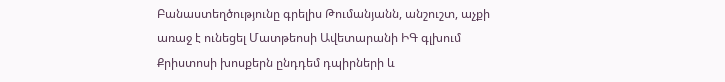Բանաստեղծությունը գրելիս Թումանյանն, անշուշտ, աչքի առաջ է ունեցել Մատթեոսի Ավետարանի ԻԳ գլխում Քրիստոսի խոսքերն ընդդեմ դպիրների և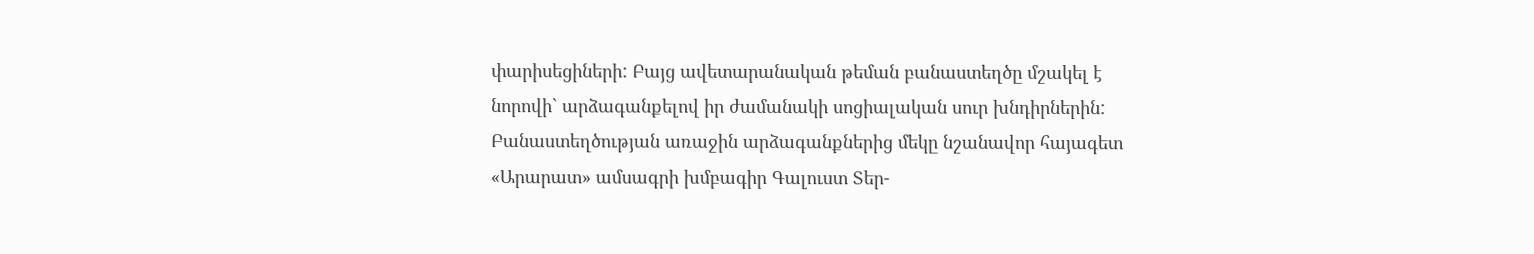փարիսեցիների: Բայց ավետարանական թեման բանաստեղծը մշակել է նորովի` արձագանքելով իր ժամանակի սոցիալական սուր խնդիրներին:
Բանաստեղծության առաջին արձագանքներից մեկը նշանավոր հայագետ «Արարատ» ամսագրի խմբագիր Գալուստ Տեր-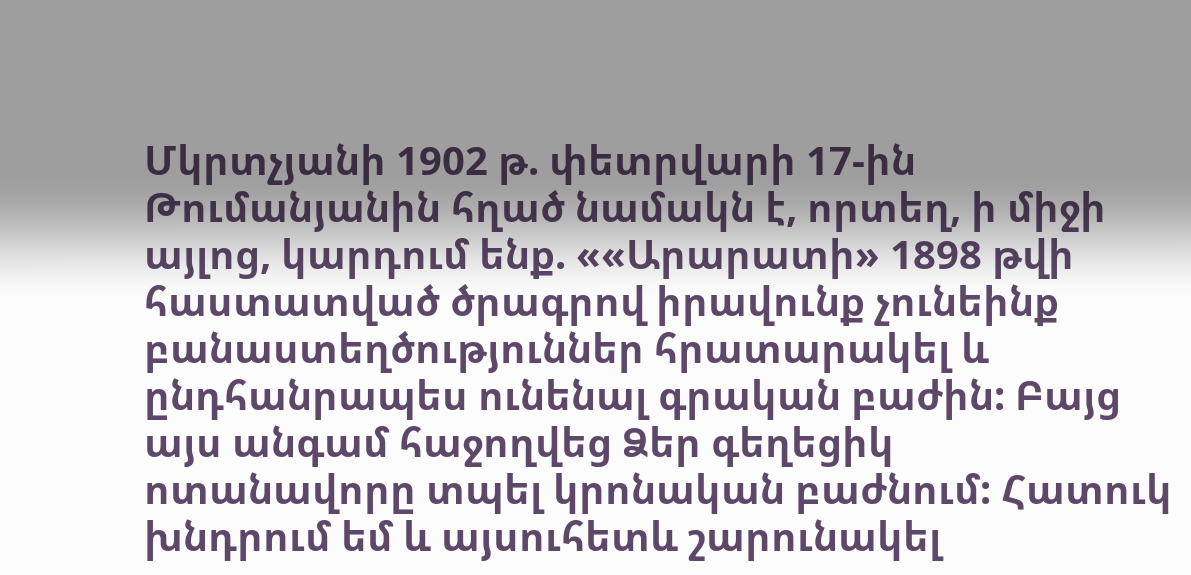Մկրտչյանի 1902 թ. փետրվարի 17-ին Թումանյանին հղած նամակն է, որտեղ, ի միջի այլոց, կարդում ենք. ««Արարատի» 1898 թվի հաստատված ծրագրով իրավունք չունեինք բանաստեղծություններ հրատարակել և ընդհանրապես ունենալ գրական բաժին: Բայց այս անգամ հաջողվեց Ձեր գեղեցիկ ոտանավորը տպել կրոնական բաժնում: Հատուկ խնդրում եմ և այսուհետև շարունակել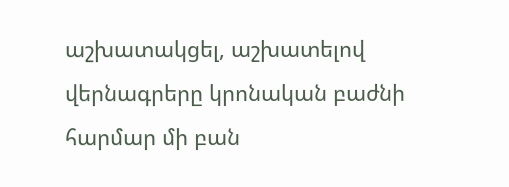աշխատակցել, աշխատելով վերնագրերը կրոնական բաժնի հարմար մի բան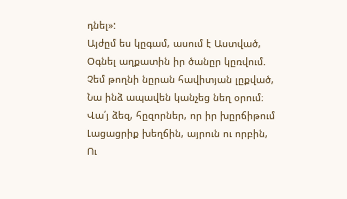դնել»:
Այժըմ ես կըգամ, ասում է Աստված,
Օգնել աղքատին իր ծանըր կըռվում.
Չեմ թողնի նըրան հավիտյան լըքված,
Նա ինձ ապավեն կանչեց նեղ օրում։
Վա՛յ ձեզ, հըզորներ, որ իր խըրճիթում
Լացացրիք խեղճին, այրուն ու որբին,
Ու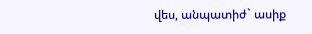վես, անպատիժ` ասիք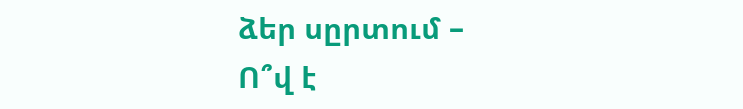ձեր սըրտում –
Ո՞վ է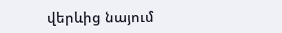վերևից նայում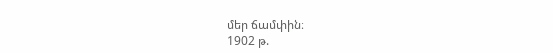մեր ճամփին։
1902 թ.